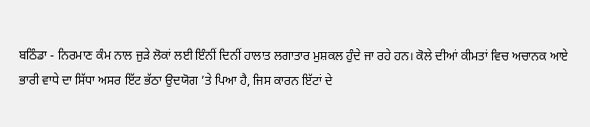ਬਠਿੰਡਾ - ਨਿਰਮਾਣ ਕੰਮ ਨਾਲ ਜੁੜੇ ਲੋਕਾਂ ਲਈ ਇੰਨੀਂ ਦਿਨੀਂ ਹਾਲਾਤ ਲਗਾਤਾਰ ਮੁਸ਼ਕਲ ਹੁੰਦੇ ਜਾ ਰਹੇ ਹਨ। ਕੋਲੇ ਦੀਆਂ ਕੀਮਤਾਂ ਵਿਚ ਅਚਾਨਕ ਆਏ ਭਾਰੀ ਵਾਧੇ ਦਾ ਸਿੱਧਾ ਅਸਰ ਇੱਟ ਭੱਠਾ ਉਦਯੋਗ ’ਤੇ ਪਿਆ ਹੈ, ਜਿਸ ਕਾਰਨ ਇੱਟਾਂ ਦੇ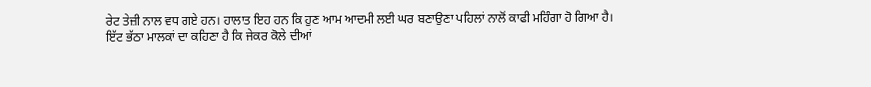ਰੇਟ ਤੇਜ਼ੀ ਨਾਲ ਵਧ ਗਏ ਹਨ। ਹਾਲਾਤ ਇਹ ਹਨ ਕਿ ਹੁਣ ਆਮ ਆਦਮੀ ਲਈ ਘਰ ਬਣਾਉਣਾ ਪਹਿਲਾਂ ਨਾਲੋਂ ਕਾਫੀ ਮਹਿੰਗਾ ਹੋ ਗਿਆ ਹੈ।
ਇੱਟ ਭੱਠਾ ਮਾਲਕਾਂ ਦਾ ਕਹਿਣਾ ਹੈ ਕਿ ਜੇਕਰ ਕੋਲੇ ਦੀਆਂ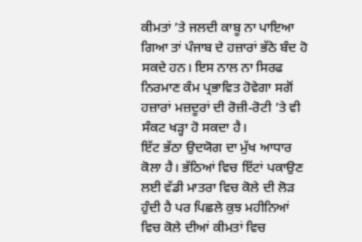ਕੀਮਤਾਂ ’ਤੇ ਜਲਦੀ ਕਾਬੂ ਨਾ ਪਾਇਆ ਗਿਆ ਤਾਂ ਪੰਜਾਬ ਦੇ ਹਜ਼ਾਰਾਂ ਭੱਠੇ ਬੰਦ ਹੋ ਸਕਦੇ ਹਨ। ਇਸ ਨਾਲ ਨਾ ਸਿਰਫ ਨਿਰਮਾਣ ਕੰਮ ਪ੍ਰਭਾਵਿਤ ਹੋਵੇਗਾ ਸਗੋਂ ਹਜ਼ਾਰਾਂ ਮਜ਼ਦੂਰਾਂ ਦੀ ਰੋਜ਼ੀ-ਰੋਟੀ ’ਤੇ ਵੀ ਸੰਕਟ ਖੜ੍ਹਾ ਹੋ ਸਕਦਾ ਹੈ।
ਇੱਟ ਭੱਠਾ ਉਦਯੋਗ ਦਾ ਮੁੱਖ ਆਧਾਰ ਕੋਲਾ ਹੈ। ਭੱਠਿਆਂ ਵਿਚ ਇੱਟਾਂ ਪਕਾਉਣ ਲਈ ਵੱਡੀ ਮਾਤਰਾ ਵਿਚ ਕੋਲੇ ਦੀ ਲੋੜ ਹੁੰਦੀ ਹੈ ਪਰ ਪਿਛਲੇ ਕੁਝ ਮਹੀਨਿਆਂ ਵਿਚ ਕੋਲੇ ਦੀਆਂ ਕੀਮਤਾਂ ਵਿਚ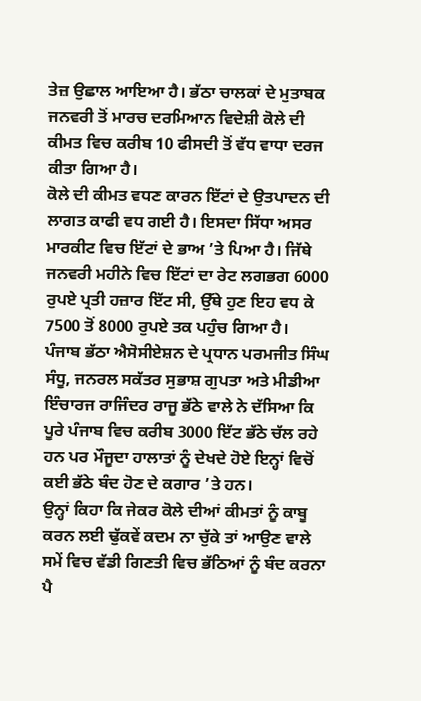ਤੇਜ਼ ਉਛਾਲ ਆਇਆ ਹੈ। ਭੱਠਾ ਚਾਲਕਾਂ ਦੇ ਮੁਤਾਬਕ ਜਨਵਰੀ ਤੋਂ ਮਾਰਚ ਦਰਮਿਆਨ ਵਿਦੇਸ਼ੀ ਕੋਲੇ ਦੀ ਕੀਮਤ ਵਿਚ ਕਰੀਬ 10 ਫੀਸਦੀ ਤੋਂ ਵੱਧ ਵਾਧਾ ਦਰਜ ਕੀਤਾ ਗਿਆ ਹੈ।
ਕੋਲੇ ਦੀ ਕੀਮਤ ਵਧਣ ਕਾਰਨ ਇੱਟਾਂ ਦੇ ਉਤਪਾਦਨ ਦੀ ਲਾਗਤ ਕਾਫੀ ਵਧ ਗਈ ਹੈ। ਇਸਦਾ ਸਿੱਧਾ ਅਸਰ ਮਾਰਕੀਟ ਵਿਚ ਇੱਟਾਂ ਦੇ ਭਾਅ ’ਤੇ ਪਿਆ ਹੈ। ਜਿੱਥੇ ਜਨਵਰੀ ਮਹੀਨੇ ਵਿਚ ਇੱਟਾਂ ਦਾ ਰੇਟ ਲਗਭਗ 6000 ਰੁਪਏ ਪ੍ਰਤੀ ਹਜ਼ਾਰ ਇੱਟ ਸੀ, ਉੱਥੇ ਹੁਣ ਇਹ ਵਧ ਕੇ 7500 ਤੋਂ 8000 ਰੁਪਏ ਤਕ ਪਹੁੰਚ ਗਿਆ ਹੈ।
ਪੰਜਾਬ ਭੱਠਾ ਐਸੋਸੀਏਸ਼ਨ ਦੇ ਪ੍ਰਧਾਨ ਪਰਮਜੀਤ ਸਿੰਘ ਸੰਧੂ, ਜਨਰਲ ਸਕੱਤਰ ਸੁਭਾਸ਼ ਗੁਪਤਾ ਅਤੇ ਮੀਡੀਆ ਇੰਚਾਰਜ ਰਾਜਿੰਦਰ ਰਾਜੂ ਭੱਠੇ ਵਾਲੇ ਨੇ ਦੱਸਿਆ ਕਿ ਪੂਰੇ ਪੰਜਾਬ ਵਿਚ ਕਰੀਬ 3000 ਇੱਟ ਭੱਠੇ ਚੱਲ ਰਹੇ ਹਨ ਪਰ ਮੌਜੂਦਾ ਹਾਲਾਤਾਂ ਨੂੰ ਦੇਖਦੇ ਹੋਏ ਇਨ੍ਹਾਂ ਵਿਚੋਂ ਕਈ ਭੱਠੇ ਬੰਦ ਹੋਣ ਦੇ ਕਗਾਰ ’ਤੇ ਹਨ।
ਉਨ੍ਹਾਂ ਕਿਹਾ ਕਿ ਜੇਕਰ ਕੋਲੇ ਦੀਆਂ ਕੀਮਤਾਂ ਨੂੰ ਕਾਬੂ ਕਰਨ ਲਈ ਢੁੱਕਵੇਂ ਕਦਮ ਨਾ ਚੁੱਕੇ ਤਾਂ ਆਉਣ ਵਾਲੇ ਸਮੇਂ ਵਿਚ ਵੱਡੀ ਗਿਣਤੀ ਵਿਚ ਭੱਠਿਆਂ ਨੂੰ ਬੰਦ ਕਰਨਾ ਪੈ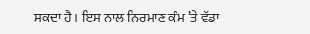ਸਕਦਾ ਹੈ। ਇਸ ਨਾਲ ਨਿਰਮਾਣ ਕੰਮ ’ਤੇ ਵੱਡਾ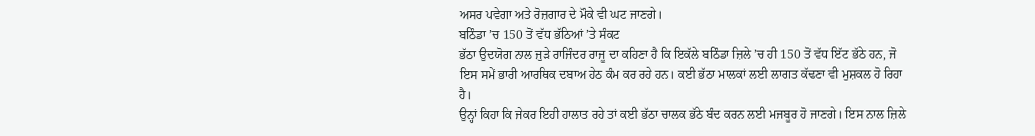ਅਸਰ ਪਵੇਗਾ ਅਤੇ ਰੋਜ਼ਗਾਰ ਦੇ ਮੌਕੇ ਵੀ ਘਟ ਜਾਣਗੇ।
ਬਠਿੰਡਾ ’ਚ 150 ਤੋਂ ਵੱਧ ਭੱਠਿਆਂ ’ਤੇ ਸੰਕਟ
ਭੱਠਾ ਉਦਯੋਗ ਨਾਲ ਜੁੜੇ ਰਾਜਿੰਦਰ ਰਾਜੂ ਦਾ ਕਹਿਣਾ ਹੈ ਕਿ ਇਕੱਲੇ ਬਠਿੰਡਾ ਜ਼ਿਲੇ ’ਚ ਹੀ 150 ਤੋਂ ਵੱਧ ਇੱਟ ਭੱਠੇ ਹਨ, ਜੋ ਇਸ ਸਮੇਂ ਭਾਰੀ ਆਰਥਿਕ ਦਬਾਅ ਹੇਠ ਕੰਮ ਕਰ ਰਹੇ ਹਨ। ਕਈ ਭੱਠਾ ਮਾਲਕਾਂ ਲਈ ਲਾਗਤ ਕੱਢਣਾ ਵੀ ਮੁਸ਼ਕਲ ਹੋ ਰਿਹਾ ਹੈ।
ਉਨ੍ਹਾਂ ਕਿਹਾ ਕਿ ਜੇਕਰ ਇਹੀ ਹਾਲਾਤ ਰਹੇ ਤਾਂ ਕਈ ਭੱਠਾ ਚਾਲਕ ਭੱਠੇ ਬੰਦ ਕਰਨ ਲਈ ਮਜਬੂਰ ਹੋ ਜਾਣਗੇ। ਇਸ ਨਾਲ ਜ਼ਿਲੇ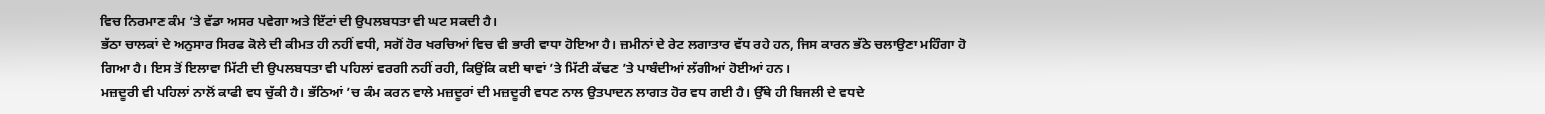ਵਿਚ ਨਿਰਮਾਣ ਕੰਮ ’ਤੇ ਵੱਡਾ ਅਸਰ ਪਵੇਗਾ ਅਤੇ ਇੱਟਾਂ ਦੀ ਉਪਲਬਧਤਾ ਵੀ ਘਟ ਸਕਦੀ ਹੈ।
ਭੱਠਾ ਚਾਲਕਾਂ ਦੇ ਅਨੁਸਾਰ ਸਿਰਫ ਕੋਲੇ ਦੀ ਕੀਮਤ ਹੀ ਨਹੀਂ ਵਧੀ, ਸਗੋਂ ਹੋਰ ਖਰਚਿਆਂ ਵਿਚ ਵੀ ਭਾਰੀ ਵਾਧਾ ਹੋਇਆ ਹੈ। ਜ਼ਮੀਨਾਂ ਦੇ ਰੇਟ ਲਗਾਤਾਰ ਵੱਧ ਰਹੇ ਹਨ, ਜਿਸ ਕਾਰਨ ਭੱਠੇ ਚਲਾਉਣਾ ਮਹਿੰਗਾ ਹੋ ਗਿਆ ਹੈ। ਇਸ ਤੋਂ ਇਲਾਵਾ ਮਿੱਟੀ ਦੀ ਉਪਲਬਧਤਾ ਵੀ ਪਹਿਲਾਂ ਵਰਗੀ ਨਹੀਂ ਰਹੀ, ਕਿਉਂਕਿ ਕਈ ਥਾਵਾਂ ’ਤੇ ਮਿੱਟੀ ਕੱਢਣ ’ਤੇ ਪਾਬੰਦੀਆਂ ਲੱਗੀਆਂ ਹੋਈਆਂ ਹਨ।
ਮਜ਼ਦੂਰੀ ਵੀ ਪਹਿਲਾਂ ਨਾਲੋਂ ਕਾਫੀ ਵਧ ਚੁੱਕੀ ਹੈ। ਭੱਠਿਆਂ ’ਚ ਕੰਮ ਕਰਨ ਵਾਲੇ ਮਜ਼ਦੂਰਾਂ ਦੀ ਮਜ਼ਦੂਰੀ ਵਧਣ ਨਾਲ ਉਤਪਾਦਨ ਲਾਗਤ ਹੋਰ ਵਧ ਗਈ ਹੈ। ਉੱਥੇ ਹੀ ਬਿਜਲੀ ਦੇ ਵਧਦੇ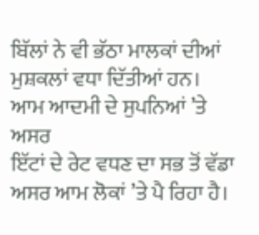ਬਿੱਲਾਂ ਨੇ ਵੀ ਭੱਠਾ ਮਾਲਕਾਂ ਦੀਆਂ ਮੁਸ਼ਕਲਾਂ ਵਧਾ ਦਿੱਤੀਆਂ ਹਨ।
ਆਮ ਆਦਮੀ ਦੇ ਸੁਪਨਿਆਂ ’ਤੇ ਅਸਰ
ਇੱਟਾਂ ਦੇ ਰੇਟ ਵਧਣ ਦਾ ਸਭ ਤੋਂ ਵੱਡਾ ਅਸਰ ਆਮ ਲੋਕਾਂ ’ਤੇ ਪੈ ਰਿਹਾ ਹੈ।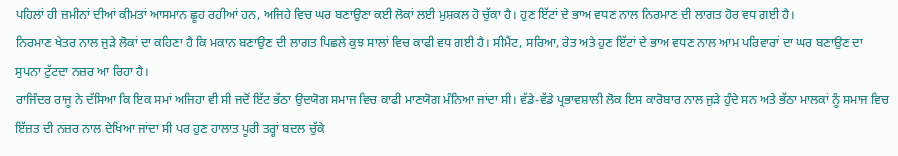ਪਹਿਲਾਂ ਹੀ ਜ਼ਮੀਨਾਂ ਦੀਆਂ ਕੀਮਤਾਂ ਆਸਮਾਨ ਛੂਹ ਰਹੀਆਂ ਹਨ, ਅਜਿਹੇ ਵਿਚ ਘਰ ਬਣਾਉਣਾ ਕਈ ਲੋਕਾਂ ਲਈ ਮੁਸ਼ਕਲ ਹੋ ਚੁੱਕਾ ਹੈ। ਹੁਣ ਇੱਟਾਂ ਦੇ ਭਾਅ ਵਧਣ ਨਾਲ ਨਿਰਮਾਣ ਦੀ ਲਾਗਤ ਹੋਰ ਵਧ ਗਈ ਹੈ।
ਨਿਰਮਾਣ ਖੇਤਰ ਨਾਲ ਜੁੜੇ ਲੋਕਾਂ ਦਾ ਕਹਿਣਾ ਹੈ ਕਿ ਮਕਾਨ ਬਣਾਉਣ ਦੀ ਲਾਗਤ ਪਿਛਲੇ ਕੁਝ ਸਾਲਾਂ ਵਿਚ ਕਾਫੀ ਵਧ ਗਈ ਹੈ। ਸੀਮੈਂਟ, ਸਰਿਆ, ਰੇਤ ਅਤੇ ਹੁਣ ਇੱਟਾਂ ਦੇ ਭਾਅ ਵਧਣ ਨਾਲ ਆਮ ਪਰਿਵਾਰਾਂ ਦਾ ਘਰ ਬਣਾਉਣ ਦਾ ਸੁਪਨਾ ਟੁੱਟਦਾ ਨਜ਼ਰ ਆ ਰਿਹਾ ਹੈ।
ਰਾਜਿੰਦਰ ਰਾਜੂ ਨੇ ਦੱਸਿਆ ਕਿ ਇਕ ਸਮਾਂ ਅਜਿਹਾ ਵੀ ਸੀ ਜਦੋਂ ਇੱਟ ਭੱਠਾ ਉਦਯੋਗ ਸਮਾਜ ਵਿਚ ਕਾਫੀ ਮਾਣਯੋਗ ਮੰਨਿਆ ਜਾਂਦਾ ਸੀ। ਵੱਡੇ-ਵੱਡੇ ਪ੍ਰਭਾਵਸ਼ਾਲੀ ਲੋਕ ਇਸ ਕਾਰੋਬਾਰ ਨਾਲ ਜੁੜੇ ਹੁੰਦੇ ਸਨ ਅਤੇ ਭੱਠਾ ਮਾਲਕਾਂ ਨੂੰ ਸਮਾਜ ਵਿਚ ਇੱਜ਼ਤ ਦੀ ਨਜ਼ਰ ਨਾਲ ਦੇਖਿਆ ਜਾਂਦਾ ਸੀ ਪਰ ਹੁਣ ਹਾਲਾਤ ਪੂਰੀ ਤਰ੍ਹਾਂ ਬਦਲ ਚੁੱਕੇ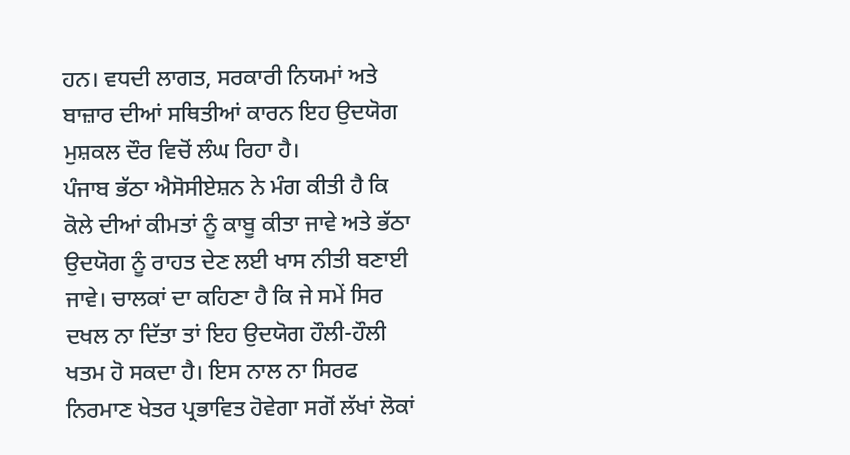ਹਨ। ਵਧਦੀ ਲਾਗਤ, ਸਰਕਾਰੀ ਨਿਯਮਾਂ ਅਤੇ ਬਾਜ਼ਾਰ ਦੀਆਂ ਸਥਿਤੀਆਂ ਕਾਰਨ ਇਹ ਉਦਯੋਗ ਮੁਸ਼ਕਲ ਦੌਰ ਵਿਚੋਂ ਲੰਘ ਰਿਹਾ ਹੈ।
ਪੰਜਾਬ ਭੱਠਾ ਐਸੋਸੀਏਸ਼ਨ ਨੇ ਮੰਗ ਕੀਤੀ ਹੈ ਕਿ ਕੋਲੇ ਦੀਆਂ ਕੀਮਤਾਂ ਨੂੰ ਕਾਬੂ ਕੀਤਾ ਜਾਵੇ ਅਤੇ ਭੱਠਾ ਉਦਯੋਗ ਨੂੰ ਰਾਹਤ ਦੇਣ ਲਈ ਖਾਸ ਨੀਤੀ ਬਣਾਈ ਜਾਵੇ। ਚਾਲਕਾਂ ਦਾ ਕਹਿਣਾ ਹੈ ਕਿ ਜੇ ਸਮੇਂ ਸਿਰ ਦਖਲ ਨਾ ਦਿੱਤਾ ਤਾਂ ਇਹ ਉਦਯੋਗ ਹੌਲੀ-ਹੌਲੀ ਖਤਮ ਹੋ ਸਕਦਾ ਹੈ। ਇਸ ਨਾਲ ਨਾ ਸਿਰਫ ਨਿਰਮਾਣ ਖੇਤਰ ਪ੍ਰਭਾਵਿਤ ਹੋਵੇਗਾ ਸਗੋਂ ਲੱਖਾਂ ਲੋਕਾਂ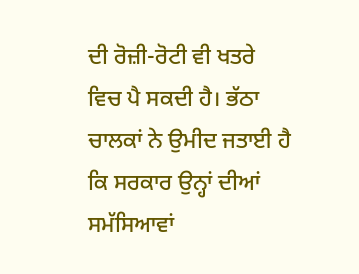ਦੀ ਰੋਜ਼ੀ-ਰੋਟੀ ਵੀ ਖਤਰੇ ਵਿਚ ਪੈ ਸਕਦੀ ਹੈ। ਭੱਠਾ ਚਾਲਕਾਂ ਨੇ ਉਮੀਦ ਜਤਾਈ ਹੈ ਕਿ ਸਰਕਾਰ ਉਨ੍ਹਾਂ ਦੀਆਂ ਸਮੱਸਿਆਵਾਂ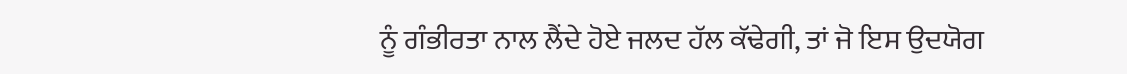ਨੂੰ ਗੰਭੀਰਤਾ ਨਾਲ ਲੈਂਦੇ ਹੋਏ ਜਲਦ ਹੱਲ ਕੱਢੇਗੀ, ਤਾਂ ਜੋ ਇਸ ਉਦਯੋਗ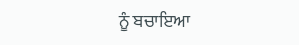ਨੂੰ ਬਚਾਇਆ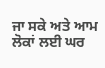ਜਾ ਸਕੇ ਅਤੇ ਆਮ ਲੋਕਾਂ ਲਈ ਘਰ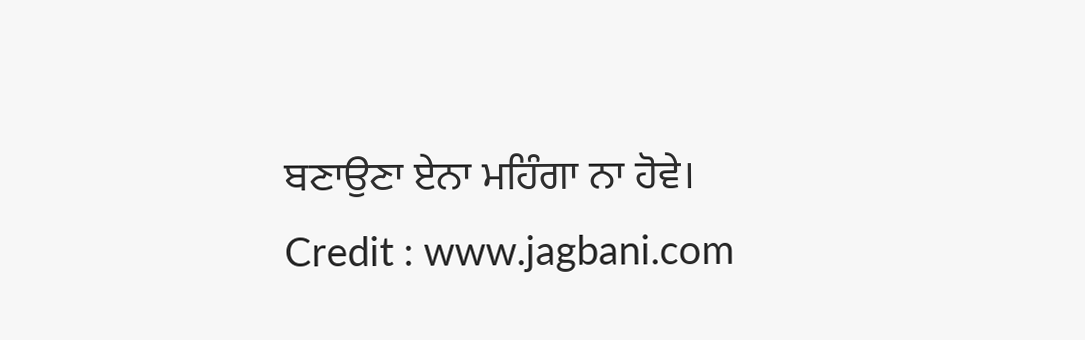ਬਣਾਉਣਾ ਏਨਾ ਮਹਿੰਗਾ ਨਾ ਹੋਵੇ।
Credit : www.jagbani.com